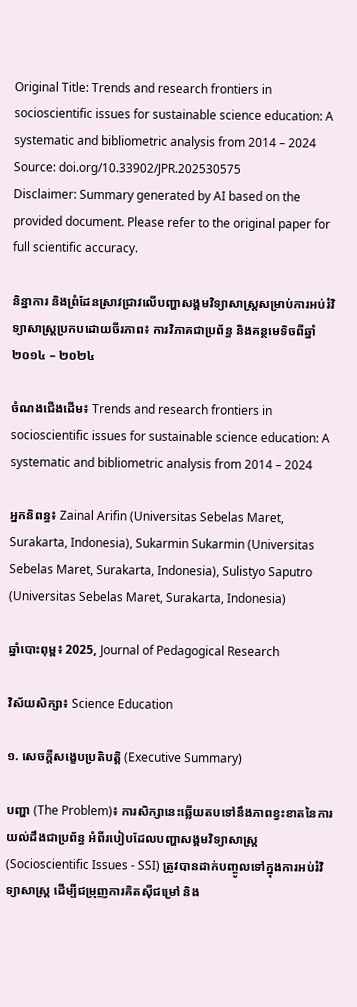Original Title: Trends and research frontiers in socioscientific issues for sustainable science education: A systematic and bibliometric analysis from 2014 – 2024
Source: doi.org/10.33902/JPR.202530575
Disclaimer: Summary generated by AI based on the provided document. Please refer to the original paper for full scientific accuracy.

និន្នាការ និងព្រំដែនស្រាវជ្រាវលើបញ្ហាសង្គមវិទ្យាសាស្ត្រសម្រាប់ការអប់រំវិទ្យាសាស្ត្រប្រកបដោយចីរភាព៖ ការវិភាគជាប្រព័ន្ធ និងគន្ថមេទិចពីឆ្នាំ ២០១៤ – ២០២៤

ចំណងជើងដើម៖ Trends and research frontiers in socioscientific issues for sustainable science education: A systematic and bibliometric analysis from 2014 – 2024

អ្នកនិពន្ធ៖ Zainal Arifin (Universitas Sebelas Maret, Surakarta, Indonesia), Sukarmin Sukarmin (Universitas Sebelas Maret, Surakarta, Indonesia), Sulistyo Saputro (Universitas Sebelas Maret, Surakarta, Indonesia)

ឆ្នាំបោះពុម្ព៖ 2025, Journal of Pedagogical Research

វិស័យសិក្សា៖ Science Education

១. សេចក្តីសង្ខេបប្រតិបត្តិ (Executive Summary)

បញ្ហា (The Problem)៖ ការសិក្សានេះឆ្លើយតបទៅនឹងភាពខ្វះខាតនៃការយល់ដឹងជាប្រព័ន្ធ អំពីរបៀបដែលបញ្ហាសង្គមវិទ្យាសាស្ត្រ (Socioscientific Issues - SSI) ត្រូវបានដាក់បញ្ចូលទៅក្នុងការអប់រំវិទ្យាសាស្ត្រ ដើម្បីជម្រុញការគិតស៊ីជម្រៅ និង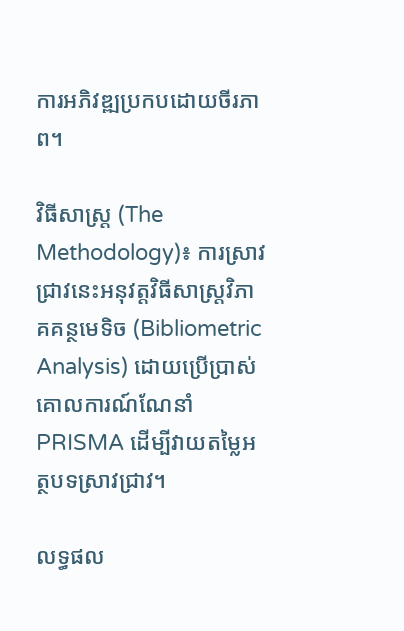ការអភិវឌ្ឍប្រកបដោយចីរភាព។

វិធីសាស្ត្រ (The Methodology)៖ ការស្រាវជ្រាវនេះអនុវត្តវិធីសាស្ត្រវិភាគគន្ថមេទិច (Bibliometric Analysis) ដោយប្រើប្រាស់គោលការណ៍ណែនាំ PRISMA ដើម្បីវាយតម្លៃអត្ថបទស្រាវជ្រាវ។

លទ្ធផល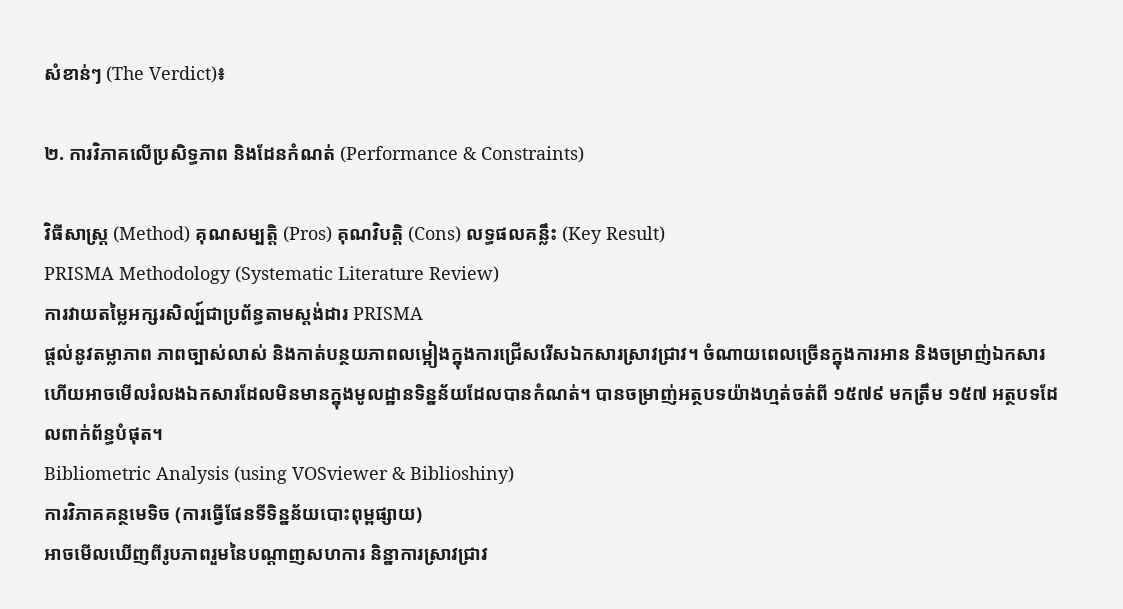សំខាន់ៗ (The Verdict)៖

២. ការវិភាគលើប្រសិទ្ធភាព និងដែនកំណត់ (Performance & Constraints)

វិធីសាស្ត្រ (Method) គុណសម្បត្តិ (Pros) គុណវិបត្តិ (Cons) លទ្ធផលគន្លឹះ (Key Result)
PRISMA Methodology (Systematic Literature Review)
ការវាយតម្លៃអក្សរសិល្ប៍ជាប្រព័ន្ធតាមស្តង់ដារ PRISMA
ផ្តល់នូវតម្លាភាព ភាពច្បាស់លាស់ និងកាត់បន្ថយភាពលម្អៀងក្នុងការជ្រើសរើសឯកសារស្រាវជ្រាវ។ ចំណាយពេលច្រើនក្នុងការអាន និងចម្រាញ់ឯកសារ ហើយអាចមើលរំលងឯកសារដែលមិនមានក្នុងមូលដ្ឋានទិន្នន័យដែលបានកំណត់។ បានចម្រាញ់អត្ថបទយ៉ាងហ្មត់ចត់ពី ១៥៧៩ មកត្រឹម ១៥៧ អត្ថបទដែលពាក់ព័ន្ធបំផុត។
Bibliometric Analysis (using VOSviewer & Biblioshiny)
ការវិភាគគន្ថមេទិច (ការធ្វើផែនទីទិន្នន័យបោះពុម្ពផ្សាយ)
អាចមើលឃើញពីរូបភាពរួមនៃបណ្តាញសហការ និន្នាការស្រាវជ្រាវ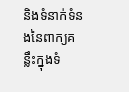និងទំនាក់ទំនងនៃពាក្យគន្លឹះក្នុងទំ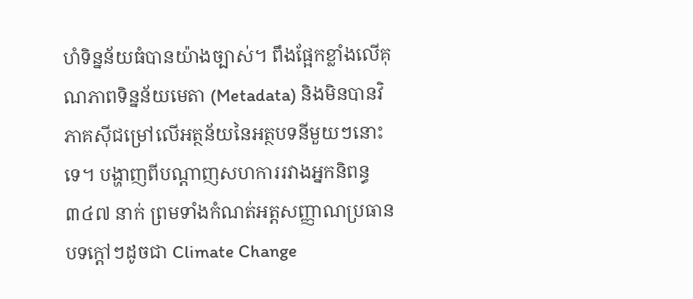ហំទិន្នន័យធំបានយ៉ាងច្បាស់។ ពឹងផ្អែកខ្លាំងលើគុណភាពទិន្នន័យមេតា (Metadata) និងមិនបានវិភាគស៊ីជម្រៅលើអត្ថន័យនៃអត្ថបទនីមួយៗនោះទេ។ បង្ហាញពីបណ្តាញសហការរវាងអ្នកនិពន្ធ ៣៤៧ នាក់ ព្រមទាំងកំណត់អត្តសញ្ញាណប្រធានបទក្តៅៗដូចជា Climate Change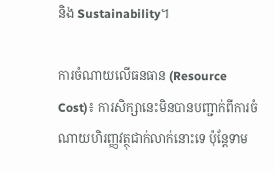និង Sustainability។

ការចំណាយលើធនធាន (Resource Cost)៖ ការសិក្សានេះមិនបានបញ្ជាក់ពីការចំណាយហិរញ្ញវត្ថុជាក់លាក់នោះទេ ប៉ុន្តែទាម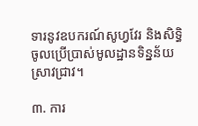ទារនូវឧបករណ៍សូហ្វវែរ និងសិទ្ធិចូលប្រើប្រាស់មូលដ្ឋានទិន្នន័យស្រាវជ្រាវ។

៣. ការ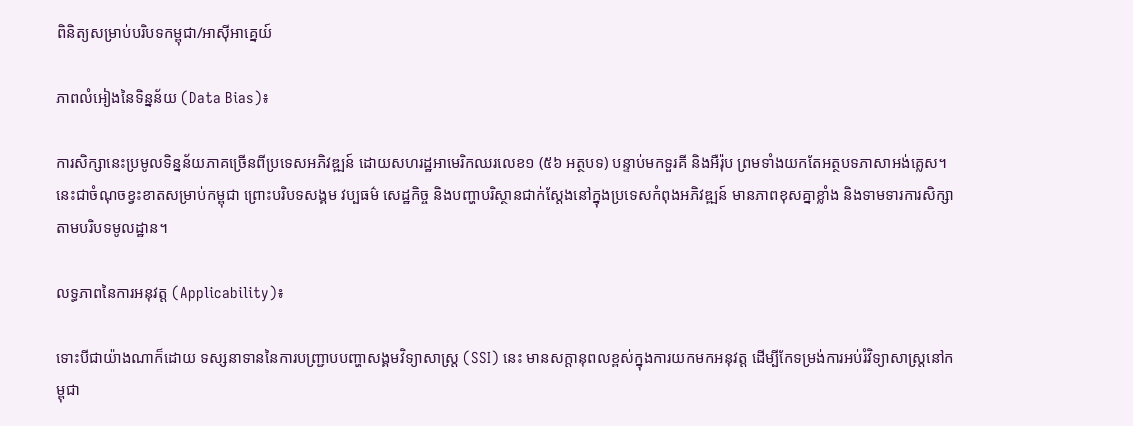ពិនិត្យសម្រាប់បរិបទកម្ពុជា/អាស៊ីអាគ្នេយ៍

ភាពលំអៀងនៃទិន្នន័យ (Data Bias)៖

ការសិក្សានេះប្រមូលទិន្នន័យភាគច្រើនពីប្រទេសអភិវឌ្ឍន៍ ដោយសហរដ្ឋអាមេរិកឈរលេខ១ (៥៦ អត្ថបទ) បន្ទាប់មកទួរគី និងអឺរ៉ុប ព្រមទាំងយកតែអត្ថបទភាសាអង់គ្លេស។ នេះជាចំណុចខ្វះខាតសម្រាប់កម្ពុជា ព្រោះបរិបទសង្គម វប្បធម៌ សេដ្ឋកិច្ច និងបញ្ហាបរិស្ថានជាក់ស្តែងនៅក្នុងប្រទេសកំពុងអភិវឌ្ឍន៍ មានភាពខុសគ្នាខ្លាំង និងទាមទារការសិក្សាតាមបរិបទមូលដ្ឋាន។

លទ្ធភាពនៃការអនុវត្ត (Applicability)៖

ទោះបីជាយ៉ាងណាក៏ដោយ ទស្សនាទាននៃការបញ្ជ្រាបបញ្ហាសង្គមវិទ្យាសាស្ត្រ (SSI) នេះ មានសក្តានុពលខ្ពស់ក្នុងការយកមកអនុវត្ត ដើម្បីកែទម្រង់ការអប់រំវិទ្យាសាស្ត្រនៅកម្ពុជា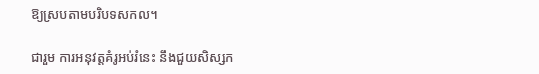ឱ្យស្របតាមបរិបទសកល។

ជារួម ការអនុវត្តគំរូអប់រំនេះ នឹងជួយសិស្សក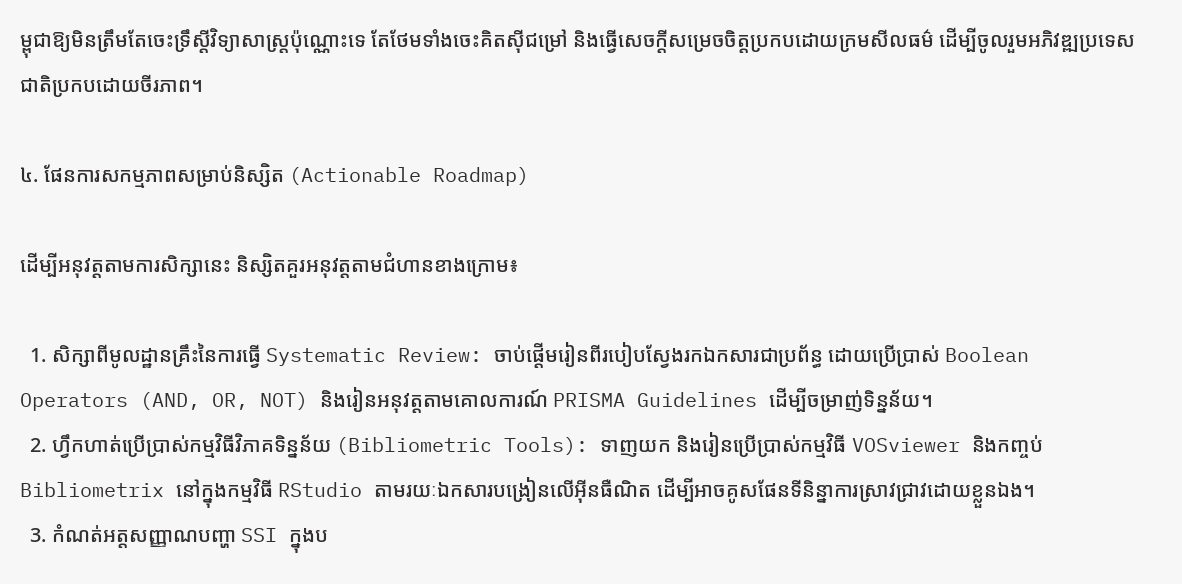ម្ពុជាឱ្យមិនត្រឹមតែចេះទ្រឹស្តីវិទ្យាសាស្ត្រប៉ុណ្ណោះទេ តែថែមទាំងចេះគិតស៊ីជម្រៅ និងធ្វើសេចក្តីសម្រេចចិត្តប្រកបដោយក្រមសីលធម៌ ដើម្បីចូលរួមអភិវឌ្ឍប្រទេសជាតិប្រកបដោយចីរភាព។

៤. ផែនការសកម្មភាពសម្រាប់និស្សិត (Actionable Roadmap)

ដើម្បីអនុវត្តតាមការសិក្សានេះ និស្សិតគួរអនុវត្តតាមជំហានខាងក្រោម៖

  1. សិក្សាពីមូលដ្ឋានគ្រឹះនៃការធ្វើ Systematic Review: ចាប់ផ្តើមរៀនពីរបៀបស្វែងរកឯកសារជាប្រព័ន្ធ ដោយប្រើប្រាស់ Boolean Operators (AND, OR, NOT) និងរៀនអនុវត្តតាមគោលការណ៍ PRISMA Guidelines ដើម្បីចម្រាញ់ទិន្នន័យ។
  2. ហ្វឹកហាត់ប្រើប្រាស់កម្មវិធីវិភាគទិន្នន័យ (Bibliometric Tools): ទាញយក និងរៀនប្រើប្រាស់កម្មវិធី VOSviewer និងកញ្ចប់ Bibliometrix នៅក្នុងកម្មវិធី RStudio តាមរយៈឯកសារបង្រៀនលើអ៊ីនធឺណិត ដើម្បីអាចគូសផែនទីនិន្នាការស្រាវជ្រាវដោយខ្លួនឯង។
  3. កំណត់អត្តសញ្ញាណបញ្ហា SSI ក្នុងប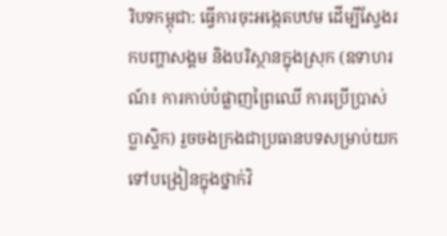រិបទកម្ពុជា: ធ្វើការចុះអង្កេតបឋម ដើម្បីស្វែងរកបញ្ហាសង្គម និងបរិស្ថានក្នុងស្រុក (ឧទាហរណ៍៖ ការកាប់បំផ្លាញព្រៃឈើ ការប្រើប្រាស់ប្លាស្ទិក) រួចចងក្រងជាប្រធានបទសម្រាប់យកទៅបង្រៀនក្នុងថ្នាក់វិ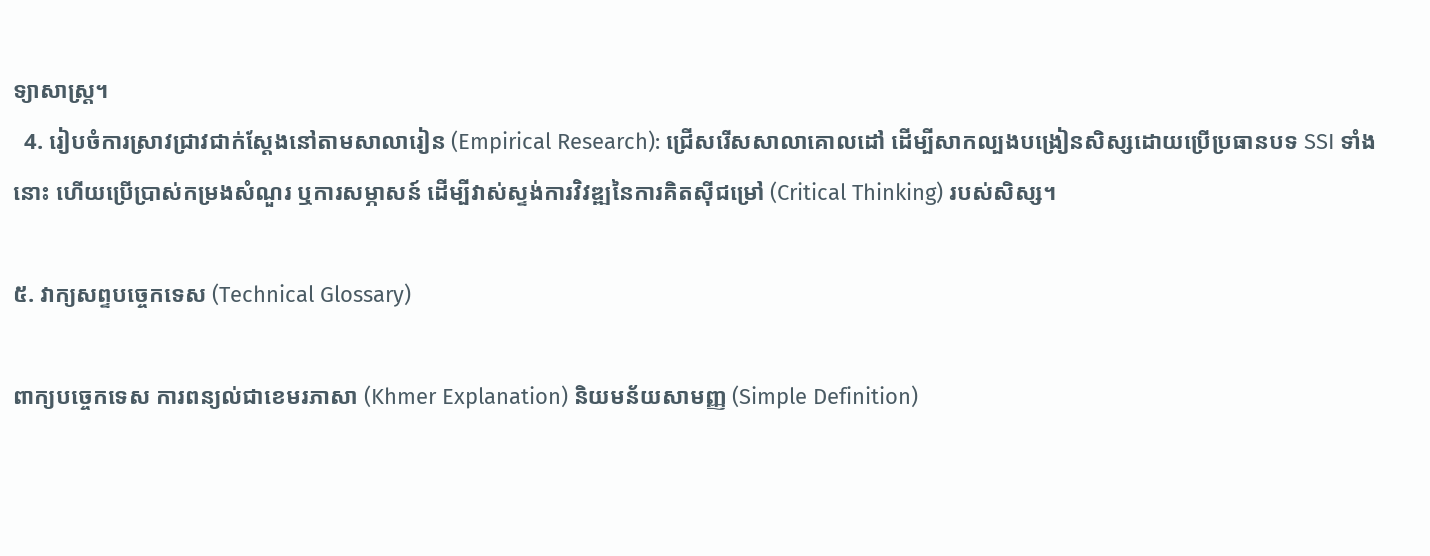ទ្យាសាស្ត្រ។
  4. រៀបចំការស្រាវជ្រាវជាក់ស្តែងនៅតាមសាលារៀន (Empirical Research): ជ្រើសរើសសាលាគោលដៅ ដើម្បីសាកល្បងបង្រៀនសិស្សដោយប្រើប្រធានបទ SSI ទាំងនោះ ហើយប្រើប្រាស់កម្រងសំណួរ ឬការសម្ភាសន៍ ដើម្បីវាស់ស្ទង់ការវិវឌ្ឍនៃការគិតស៊ីជម្រៅ (Critical Thinking) របស់សិស្ស។

៥. វាក្យសព្ទបច្ចេកទេស (Technical Glossary)

ពាក្យបច្ចេកទេស ការពន្យល់ជាខេមរភាសា (Khmer Explanation) និយមន័យសាមញ្ញ (Simple Definition)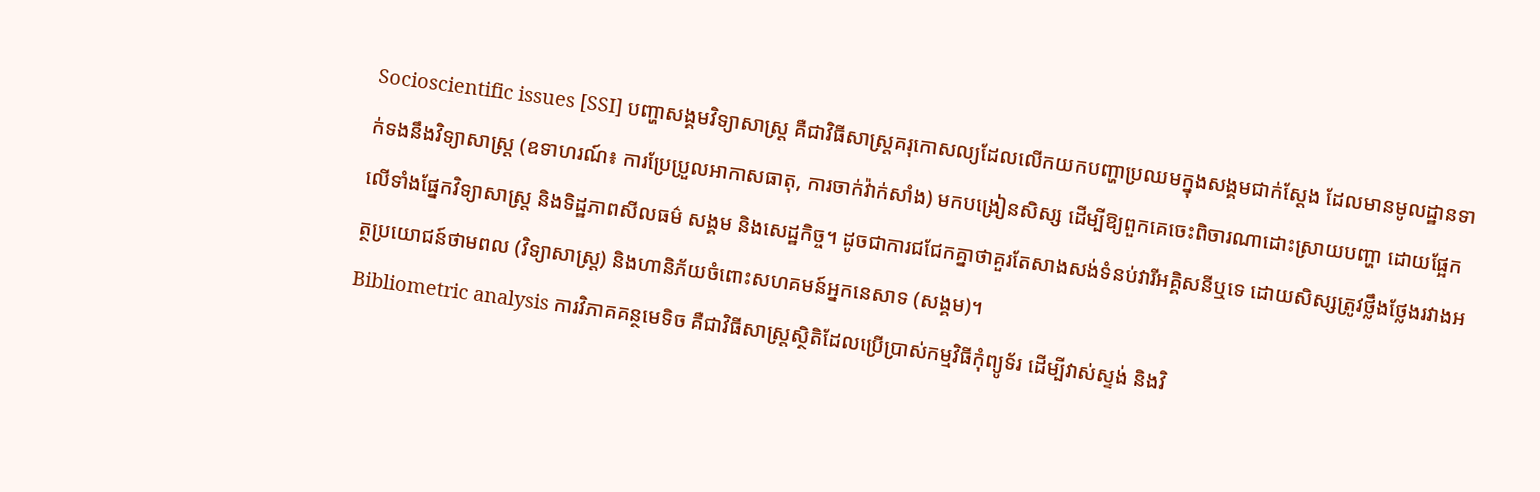Socioscientific issues [SSI] បញ្ហាសង្គមវិទ្យាសាស្ត្រ គឺជាវិធីសាស្ត្រគរុកោសល្យដែលលើកយកបញ្ហាប្រឈមក្នុងសង្គមជាក់ស្តែង ដែលមានមូលដ្ឋានទាក់ទងនឹងវិទ្យាសាស្ត្រ (ឧទាហរណ៍៖ ការប្រែប្រួលអាកាសធាតុ, ការចាក់វ៉ាក់សាំង) មកបង្រៀនសិស្ស ដើម្បីឱ្យពួកគេចេះពិចារណាដោះស្រាយបញ្ហា ដោយផ្អែកលើទាំងផ្នែកវិទ្យាសាស្ត្រ និងទិដ្ឋភាពសីលធម៌ សង្គម និងសេដ្ឋកិច្ច។ ដូចជាការជជែកគ្នាថាគួរតែសាងសង់ទំនប់វារីអគ្គិសនីឬទេ ដោយសិស្សត្រូវថ្លឹងថ្លែងរវាងអត្ថប្រយោជន៍ថាមពល (វិទ្យាសាស្ត្រ) និងហានិភ័យចំពោះសហគមន៍អ្នកនេសាទ (សង្គម)។
Bibliometric analysis ការវិភាគគន្ថមេទិច គឺជាវិធីសាស្ត្រស្ថិតិដែលប្រើប្រាស់កម្មវិធីកុំព្យូទ័រ ដើម្បីវាស់ស្ទង់ និងវិ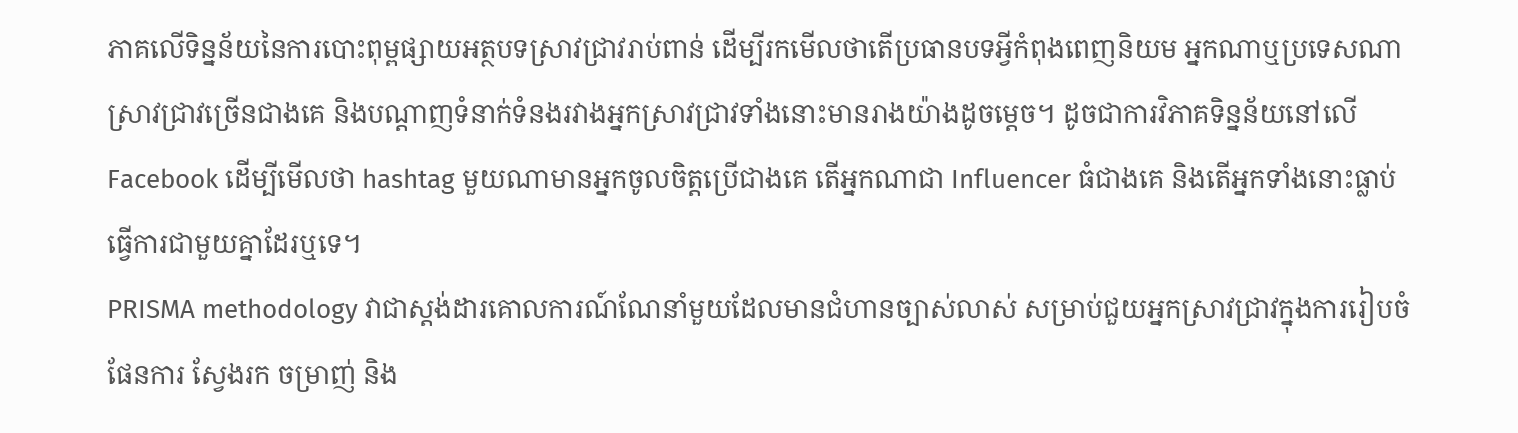ភាគលើទិន្នន័យនៃការបោះពុម្ពផ្សាយអត្ថបទស្រាវជ្រាវរាប់ពាន់ ដើម្បីរកមើលថាតើប្រធានបទអ្វីកំពុងពេញនិយម អ្នកណាឬប្រទេសណាស្រាវជ្រាវច្រើនជាងគេ និងបណ្តាញទំនាក់ទំនងរវាងអ្នកស្រាវជ្រាវទាំងនោះមានរាងយ៉ាងដូចម្តេច។ ដូចជាការវិភាគទិន្នន័យនៅលើ Facebook ដើម្បីមើលថា hashtag មួយណាមានអ្នកចូលចិត្តប្រើជាងគេ តើអ្នកណាជា Influencer ធំជាងគេ និងតើអ្នកទាំងនោះធ្លាប់ធ្វើការជាមួយគ្នាដែរឬទេ។
PRISMA methodology វាជាស្តង់ដារគោលការណ៍ណែនាំមួយដែលមានជំហានច្បាស់លាស់ សម្រាប់ជួយអ្នកស្រាវជ្រាវក្នុងការរៀបចំផែនការ ស្វែងរក ចម្រាញ់ និង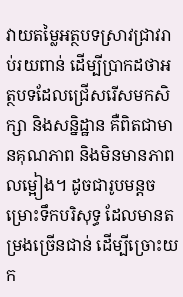វាយតម្លៃអត្ថបទស្រាវជ្រាវរាប់រយពាន់ ដើម្បីប្រាកដថាអត្ថបទដែលជ្រើសរើសមកសិក្សា និងសន្និដ្ឋាន គឺពិតជាមានគុណភាព និងមិនមានភាពលម្អៀង។ ដូចជារូបមន្តចម្រោះទឹកបរិសុទ្ធ ដែលមានតម្រងច្រើនជាន់ ដើម្បីច្រោះយក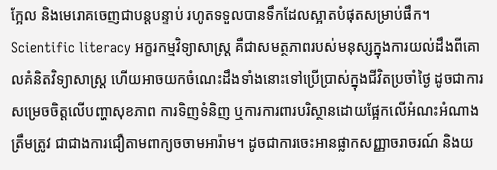ក្អែល និងមេរោគចេញជាបន្តបន្ទាប់ រហូតទទួលបានទឹកដែលស្អាតបំផុតសម្រាប់ផឹក។
Scientific literacy អក្ខរកម្មវិទ្យាសាស្ត្រ គឺជាសមត្ថភាពរបស់មនុស្សក្នុងការយល់ដឹងពីគោលគំនិតវិទ្យាសាស្ត្រ ហើយអាចយកចំណេះដឹងទាំងនោះទៅប្រើប្រាស់ក្នុងជីវិតប្រចាំថ្ងៃ ដូចជាការសម្រេចចិត្តលើបញ្ហាសុខភាព ការទិញទំនិញ ឬការការពារបរិស្ថានដោយផ្អែកលើអំណះអំណាងត្រឹមត្រូវ ជាជាងការជឿតាមពាក្យចចាមអារ៉ាម។ ដូចជាការចេះអានផ្លាកសញ្ញាចរាចរណ៍ និងយ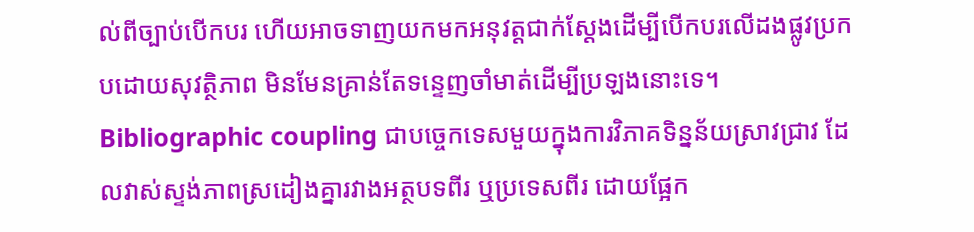ល់ពីច្បាប់បើកបរ ហើយអាចទាញយកមកអនុវត្តជាក់ស្តែងដើម្បីបើកបរលើដងផ្លូវប្រកបដោយសុវត្ថិភាព មិនមែនគ្រាន់តែទន្ទេញចាំមាត់ដើម្បីប្រឡងនោះទេ។
Bibliographic coupling ជាបច្ចេកទេសមួយក្នុងការវិភាគទិន្នន័យស្រាវជ្រាវ ដែលវាស់ស្ទង់ភាពស្រដៀងគ្នារវាងអត្ថបទពីរ ឬប្រទេសពីរ ដោយផ្អែក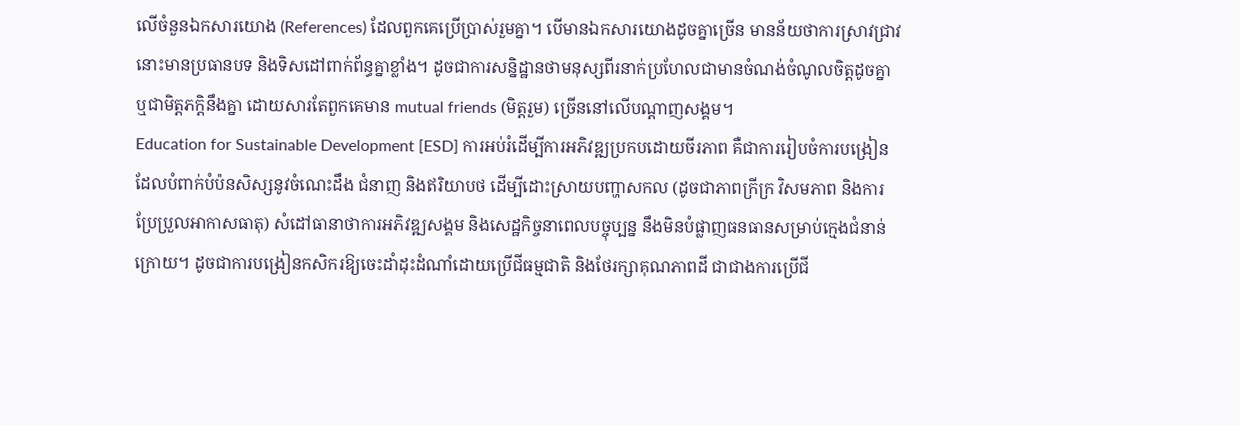លើចំនួនឯកសារយោង (References) ដែលពួកគេប្រើប្រាស់រួមគ្នា។ បើមានឯកសារយោងដូចគ្នាច្រើន មានន័យថាការស្រាវជ្រាវនោះមានប្រធានបទ និងទិសដៅពាក់ព័ន្ធគ្នាខ្លាំង។ ដូចជាការសន្និដ្ឋានថាមនុស្សពីរនាក់ប្រហែលជាមានចំណង់ចំណូលចិត្តដូចគ្នា ឬជាមិត្តភក្តិនឹងគ្នា ដោយសារតែពួកគេមាន mutual friends (មិត្តរួម) ច្រើននៅលើបណ្តាញសង្គម។
Education for Sustainable Development [ESD] ការអប់រំដើម្បីការអភិវឌ្ឍប្រកបដោយចីរភាព គឺជាការរៀបចំការបង្រៀនដែលបំពាក់បំប៉នសិស្សនូវចំណេះដឹង ជំនាញ និងឥរិយាបថ ដើម្បីដោះស្រាយបញ្ហាសកល (ដូចជាភាពក្រីក្រ វិសមភាព និងការប្រែប្រួលអាកាសធាតុ) សំដៅធានាថាការអភិវឌ្ឍសង្គម និងសេដ្ឋកិច្ចនាពេលបច្ចុប្បន្ន នឹងមិនបំផ្លាញធនធានសម្រាប់ក្មេងជំនាន់ក្រោយ។ ដូចជាការបង្រៀនកសិករឱ្យចេះដាំដុះដំណាំដោយប្រើជីធម្មជាតិ និងថែរក្សាគុណភាពដី ជាជាងការប្រើជី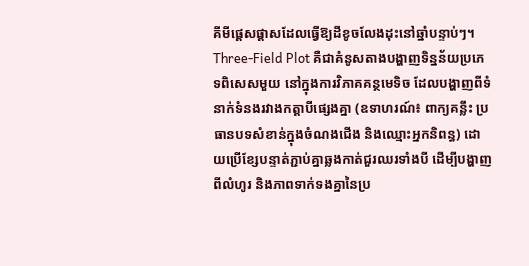គីមីផ្តេសផ្តាសដែលធ្វើឱ្យដីខូចលែងដុះនៅឆ្នាំបន្ទាប់ៗ។
Three-Field Plot គឺជាគំនូសតាងបង្ហាញទិន្នន័យប្រភេទពិសេសមួយ នៅក្នុងការវិភាគគន្ថមេទិច ដែលបង្ហាញពីទំនាក់ទំនងរវាងកត្តាបីផ្សេងគ្នា (ឧទាហរណ៍៖ ពាក្យគន្លឹះ ប្រធានបទសំខាន់ក្នុងចំណងជើង និងឈ្មោះអ្នកនិពន្ធ) ដោយប្រើខ្សែបន្ទាត់ភ្ជាប់គ្នាឆ្លងកាត់ជួរឈរទាំងបី ដើម្បីបង្ហាញពីលំហូរ និងភាពទាក់ទងគ្នានៃប្រ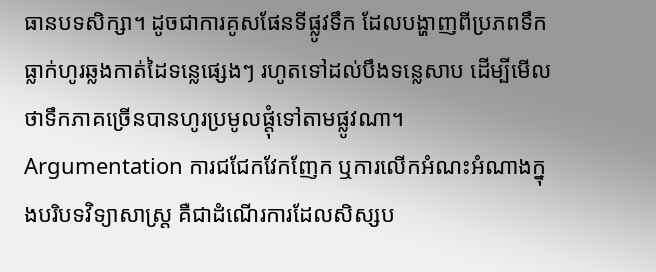ធានបទសិក្សា។ ដូចជាការគូសផែនទីផ្លូវទឹក ដែលបង្ហាញពីប្រភពទឹកធ្លាក់ហូរឆ្លងកាត់ដៃទន្លេផ្សេងៗ រហូតទៅដល់បឹងទន្លេសាប ដើម្បីមើលថាទឹកភាគច្រើនបានហូរប្រមូលផ្តុំទៅតាមផ្លូវណា។
Argumentation ការជជែកវែកញែក ឬការលើកអំណះអំណាងក្នុងបរិបទវិទ្យាសាស្ត្រ គឺជាដំណើរការដែលសិស្សប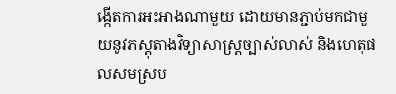ង្កើតការអះអាងណាមួយ ដោយមានភ្ជាប់មកជាមួយនូវភស្តុតាងវិទ្យាសាស្ត្រច្បាស់លាស់ និងហេតុផលសមស្រប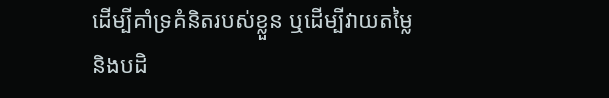ដើម្បីគាំទ្រគំនិតរបស់ខ្លួន ឬដើម្បីវាយតម្លៃ និងបដិ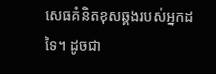សេធគំនិតខុសឆ្គងរបស់អ្នកដទៃ។ ដូចជា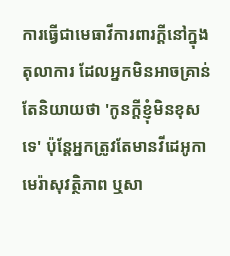ការធ្វើជាមេធាវីការពារក្តីនៅក្នុងតុលាការ ដែលអ្នកមិនអាចគ្រាន់តែនិយាយថា 'កូនក្តីខ្ញុំមិនខុសទេ' ប៉ុន្តែអ្នកត្រូវតែមានវីដេអូកាមេរ៉ាសុវត្ថិភាព ឬសា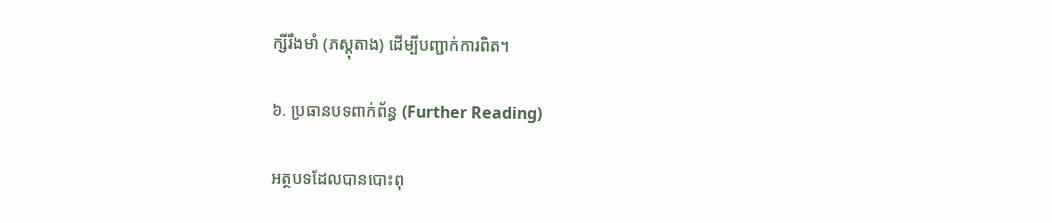ក្សីរឹងមាំ (ភស្តុតាង) ដើម្បីបញ្ជាក់ការពិត។

៦. ប្រធានបទពាក់ព័ន្ធ (Further Reading)

អត្ថបទដែលបានបោះពុ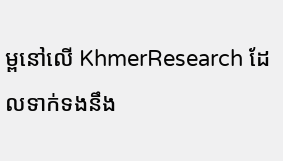ម្ពនៅលើ KhmerResearch ដែលទាក់ទងនឹង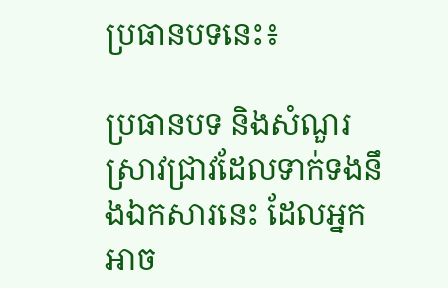ប្រធានបទនេះ៖

ប្រធានបទ និងសំណួរស្រាវជ្រាវដែលទាក់ទងនឹងឯកសារនេះ ដែលអ្នកអាច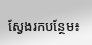ស្វែងរកបន្ថែម៖